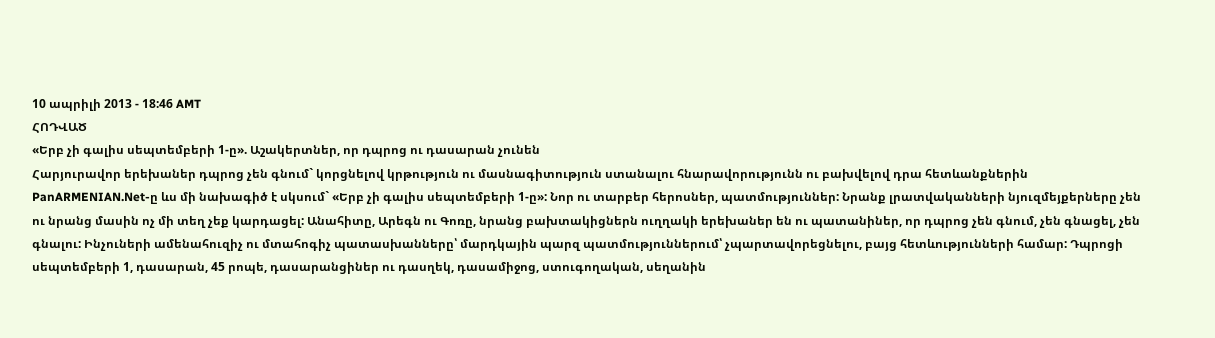10 ապրիլի 2013 - 18:46 AMT
ՀՈԴՎԱԾ
«Երբ չի գալիս սեպտեմբերի 1-ը». Աշակերտներ, որ դպրոց ու դասարան չունեն
Հարյուրավոր երեխաներ դպրոց չեն գնում` կորցնելով կրթություն ու մասնագիտություն ստանալու հնարավորությունն ու բախվելով դրա հետևանքներին
PanARMENIAN.Net-ը ևս մի նախագիծ է սկսում` «Երբ չի գալիս սեպտեմբերի 1-ը»: Նոր ու տարբեր հերոսներ, պատմություններ: Նրանք լրատվականների նյուզմեյքերները չեն ու նրանց մասին ոչ մի տեղ չեք կարդացել: Անահիտը, Արեգն ու Գոռը, նրանց բախտակիցներն ուղղակի երեխաներ են ու պատանիներ, որ դպրոց չեն գնում, չեն գնացել, չեն գնալու: Ինչուների ամենահուզիչ ու մտահոգիչ պատասխանները՝ մարդկային պարզ պատմություններում՝ չպարտավորեցնելու, բայց հետևությունների համար: Դպրոցի սեպտեմբերի 1, դասարան, 45 րոպե, դասարանցիներ ու դասղեկ, դասամիջոց, ստուգողական, սեղանին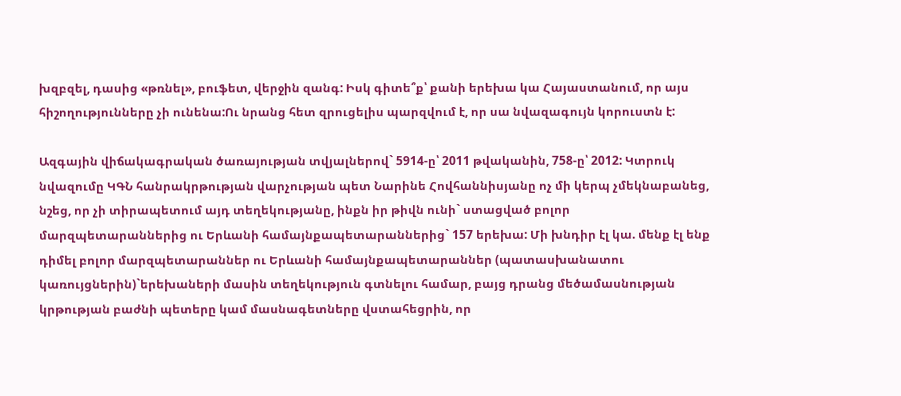խզբզել, դասից «թռնել», բուֆետ, վերջին զանգ: Իսկ գիտե՞ք՝ քանի երեխա կա Հայաստանում, որ այս հիշողությունները չի ունենա:Ու նրանց հետ զրուցելիս պարզվում է, որ սա նվազագույն կորուստն է:

Ազգային վիճակագրական ծառայության տվյալներով` 5914-ը՝ 2011 թվականին, 758-ը՝ 2012: Կտրուկ նվազումը ԿԳՆ հանրակրթության վարչության պետ Նարինե Հովհաննիսյանը ոչ մի կերպ չմեկնաբանեց, նշեց, որ չի տիրապետում այդ տեղեկությանը, ինքն իր թիվն ունի` ստացված բոլոր մարզպետարաններից ու Երևանի համայնքապետարաններից` 157 երեխա: Մի խնդիր էլ կա. մենք էլ ենք դիմել բոլոր մարզպետարաններ ու Երևանի համայնքապետարաններ (պատասխանատու կառույցներին)`երեխաների մասին տեղեկություն գտնելու համար, բայց դրանց մեծամասնության կրթության բաժնի պետերը կամ մասնագետները վստահեցրին, որ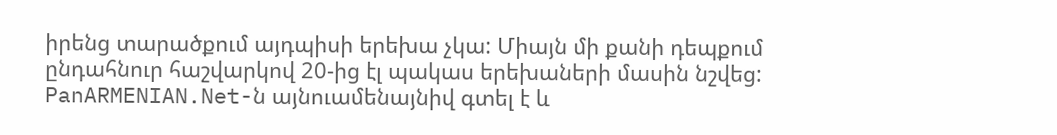իրենց տարածքում այդպիսի երեխա չկա: Միայն մի քանի դեպքում ընդահնուր հաշվարկով 20-ից էլ պակաս երեխաների մասին նշվեց: PanARMENIAN.Net-ն այնուամենայնիվ գտել է և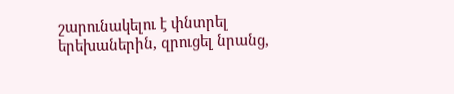շարունակելու է փնտրել երեխաներին, զրուցել նրանց,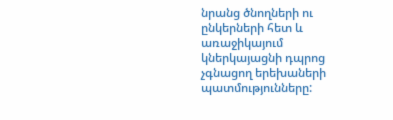նրանց ծնողների ու ընկերների հետ և առաջիկայում կներկայացնի դպրոց չգնացող երեխաների պատմությունները: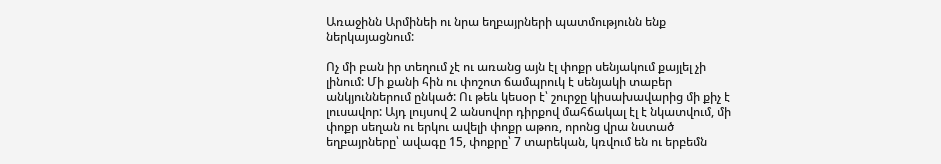Առաջինն Արմինեի ու նրա եղբայրների պատմությունն ենք ներկայացնում:

Ոչ մի բան իր տեղում չէ ու առանց այն էլ փոքր սենյակում քայլել չի լինում: Մի քանի հին ու փոշոտ ճամպրուկ է սենյակի տաբեր անկյուններում ընկած: Ու թեև կեսօր է՝ շուրջը կիսախավարից մի քիչ է լուսավոր: Այդ լույսով 2 անսովոր դիրքով մահճակալ էլ է նկատվում, մի փոքր սեղան ու երկու ավելի փոքր աթոռ, որոնց վրա նստած եղբայրները՝ ավագը 15, փոքրը՝ 7 տարեկան, կռվում են ու երբեմն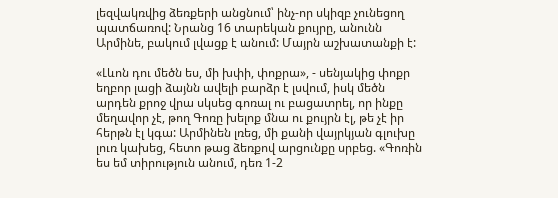լեզվակռվից ձեռքերի անցնում՝ ինչ-որ սկիզբ չունեցող պատճառով: Նրանց 16 տարեկան քույրը, անունն Արմինե, բակում լվացք է անում: Մայրն աշխատանքի է:

«Լևոն դու մեծն ես, մի խփի, փոքրա», - սենյակից փոքր եղբոր լացի ձայնն ավելի բարձր է լսվում, իսկ մեծն արդեն քրոջ վրա սկսեց գոռալ ու բացատրել, որ ինքը մեղավոր չէ, թող Գոռը խելոք մնա ու քույրն էլ, թե չէ իր հերթն էլ կգա: Արմինեն լռեց, մի քանի վայրկյան գլուխը լուռ կախեց, հետո թաց ձեռքով արցունքը սրբեց. «Գոռին ես եմ տիրություն անում, դեռ 1-2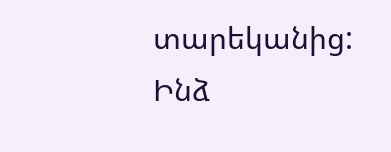տարեկանից: Ինձ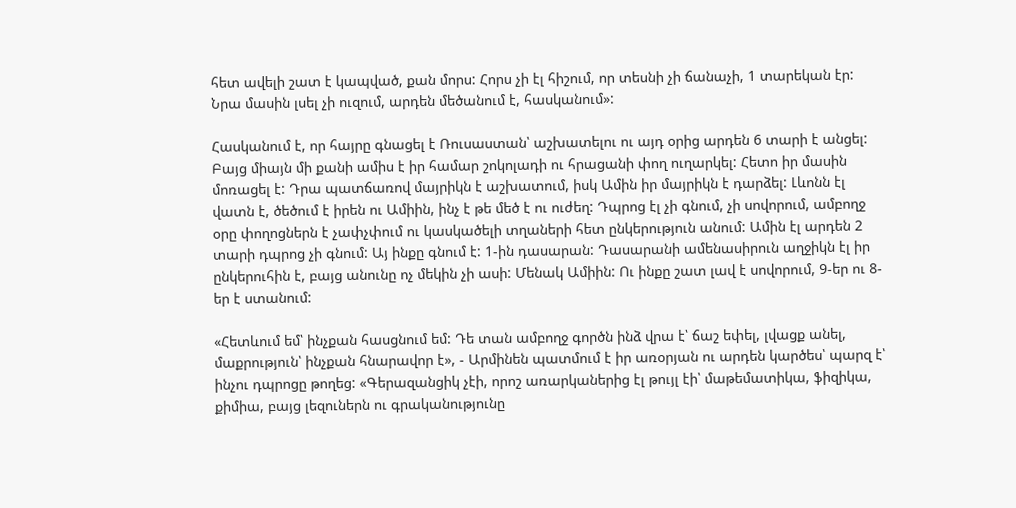հետ ավելի շատ է կապված, քան մորս: Հորս չի էլ հիշում, որ տեսնի չի ճանաչի, 1 տարեկան էր: Նրա մասին լսել չի ուզում, արդեն մեծանում է, հասկանում»:

Հասկանում է, որ հայրը գնացել է Ռուսաստան՝ աշխատելու ու այդ օրից արդեն 6 տարի է անցել: Բայց միայն մի քանի ամիս է իր համար շոկոլադի ու հրացանի փող ուղարկել: Հետո իր մասին մոռացել է: Դրա պատճառով մայրիկն է աշխատում, իսկ Ամին իր մայրիկն է դարձել: Լևոնն էլ վատն է, ծեծում է իրեն ու Ամիին, ինչ է թե մեծ է ու ուժեղ: Դպրոց էլ չի գնում, չի սովորում, ամբողջ օրը փողոցներն է չափչփում ու կասկածելի տղաների հետ ընկերություն անում: Ամին էլ արդեն 2 տարի դպրոց չի գնում: Այ ինքը գնում է: 1-ին դասարան: Դասարանի ամենասիրուն աղջիկն էլ իր ընկերուհին է, բայց անունը ոչ մեկին չի ասի: Մենակ Ամիին: Ու ինքը շատ լավ է սովորում, 9-եր ու 8-եր է ստանում:

«Հետևում եմ՝ ինչքան հասցնում եմ: Դե տան ամբողջ գործն ինձ վրա է՝ ճաշ եփել, լվացք անել, մաքրություն՝ ինչքան հնարավոր է», - Արմինեն պատմում է իր առօրյան ու արդեն կարծես՝ պարզ է՝ ինչու դպրոցը թողեց: «Գերազանցիկ չէի, որոշ առարկաներից էլ թույլ էի՝ մաթեմատիկա, ֆիզիկա, քիմիա, բայց լեզուներն ու գրականությունը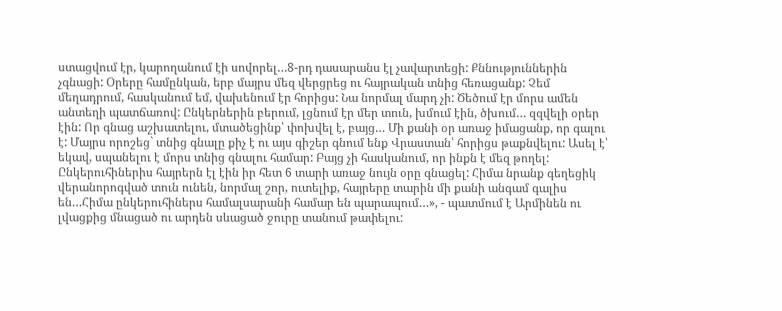ստացվում էր, կարողանում էի սովորել…8-րդ դասարանս էլ չավարտեցի: Քննություններին չգնացի: Օրերը համընկան, երբ մայրս մեզ վերցրեց ու հայրական տնից հեռացանք: Չեմ մեղադրում, հասկանում եմ, վախենում էր հորիցս: Նա նորմալ մարդ չի: Ծեծում էր մորս ամեն անտեղի պատճառով: Ընկերներին բերում, լցնում էր մեր տուն, խմում էին, ծխում… զզվելի օրեր էին: Որ գնաց աշխատելու, մտածեցինք՝ փոխվել է, բայց… Մի քանի օր առաջ իմացանք, որ գալու է: Մայրս որոշեց` տնից գնալը քիչ է ու այս գիշեր գնում ենք Վրաստան՝ հորիցս թաքնվելու: Ասել է՝ եկավ, սպանելու է մորս տնից գնալու համար: Բայց չի հասկանում, որ ինքն է մեզ թողել: Ընկերուհիներիս հայրերն էլ էին իր հետ 6 տարի առաջ նույն օրը գնացել: Հիմա նրանք գեղեցիկ վերանորոգված տուն ունեն, նորմալ շոր, ուտելիք, հայրերը տարին մի քանի անգամ գալիս են…Հիմա ընկերուհիներս համալսարանի համար են պարապում…», - պատմում է Արմինեն ու լվացքից մնացած ու արդեն սևացած ջուրը տանում թափելու: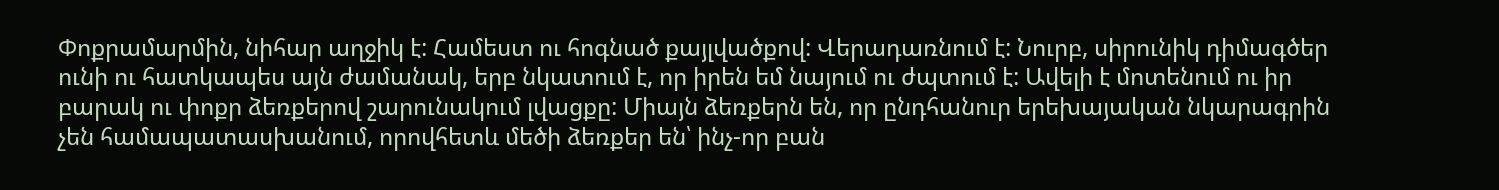Փոքրամարմին, նիհար աղջիկ է: Համեստ ու հոգնած քայլվածքով: Վերադառնում է: Նուրբ, սիրունիկ դիմագծեր ունի ու հատկապես այն ժամանակ, երբ նկատում է, որ իրեն եմ նայում ու ժպտում է: Ավելի է մոտենում ու իր բարակ ու փոքր ձեռքերով շարունակում լվացքը: Միայն ձեռքերն են, որ ընդհանուր երեխայական նկարագրին չեն համապատասխանում, որովհետև մեծի ձեռքեր են՝ ինչ-որ բան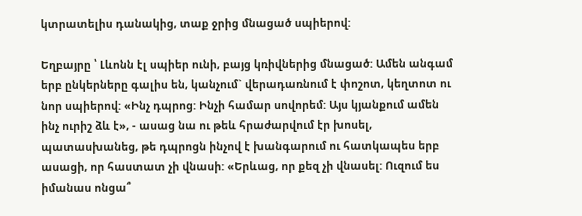կտրատելիս դանակից, տաք ջրից մնացած սպիերով:

Եղբայրը ՝ Լևոնն էլ սպիեր ունի, բայց կռիվներից մնացած: Ամեն անգամ երբ ընկերները գալիս են, կանչում` վերադառնում է փոշոտ, կեղտոտ ու նոր սպիերով: «Ինչ դպրոց: Ինչի համար սովորեմ: Այս կյանքում ամեն ինչ ուրիշ ձև է», - ասաց նա ու թեև հրաժարվում էր խոսել, պատասխանեց, թե դպրոցն ինչով է խանգարում ու հատկապես երբ ասացի, որ հաստատ չի վնասի: «Երևաց, որ քեզ չի վնասել: Ուզում ես իմանաս ոնցա՞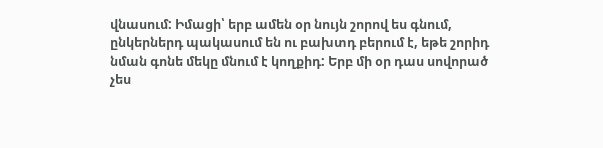վնասում: Իմացի՝ երբ ամեն օր նույն շորով ես գնում, ընկերներդ պակասում են ու բախտդ բերում է, եթե շորիդ նման գոնե մեկը մնում է կողքիդ: Երբ մի օր դաս սովորած չես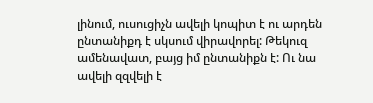լինում, ուսուցիչն ավելի կոպիտ է ու արդեն ընտանիքդ է սկսում վիրավորել: Թեկուզ ամենավատ, բայց իմ ընտանիքն է: Ու նա ավելի զզվելի է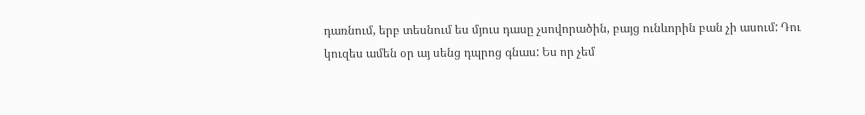դառնում, երբ տեսնում ես մյուս դասը չսովորածին, բայց ունևորին բան չի ասում: Դու կուզես ամեն օր այ սենց դպրոց գնաս: Ես որ չեմ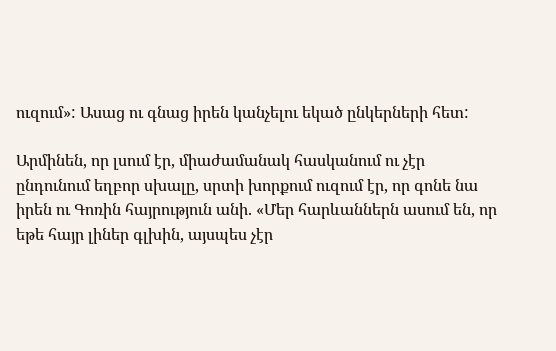ուզում»: Ասաց ու գնաց իրեն կանչելու եկած ընկերների հետ:

Արմինեն, որ լսում էր, միաժամանակ հասկանում ու չէր ընդունում եղբոր սխալը, սրտի խորքում ուզում էր, որ գոնե նա իրեն ու Գոռին հայրություն անի. «Մեր հարևաններն ասում են, որ եթե հայր լիներ գլխին, այսպես չէր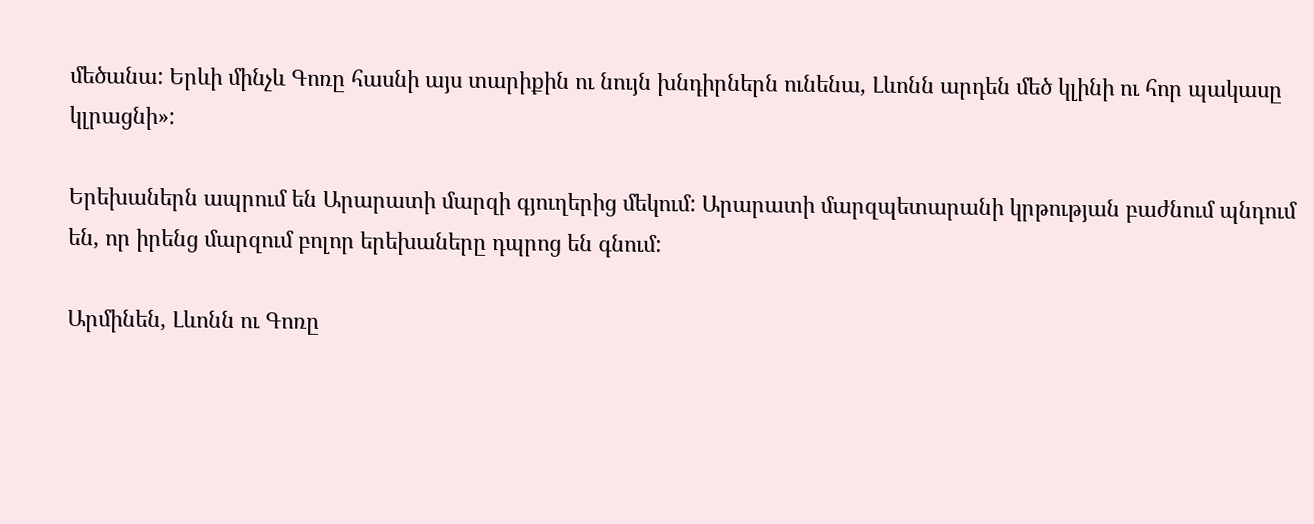մեծանա: Երևի մինչև Գոռը հասնի այս տարիքին ու նույն խնդիրներն ունենա, Լևոնն արդեն մեծ կլինի ու հոր պակասը կլրացնի»:

Երեխաներն ապրում են Արարատի մարզի գյուղերից մեկում: Արարատի մարզպետարանի կրթության բաժնում պնդում են, որ իրենց մարզում բոլոր երեխաները դպրոց են գնում:

Արմինեն, Լևոնն ու Գոռը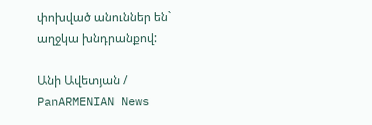փոխված անուններ են` աղջկա խնդրանքով:

Անի Ավետյան / PanARMENIAN News